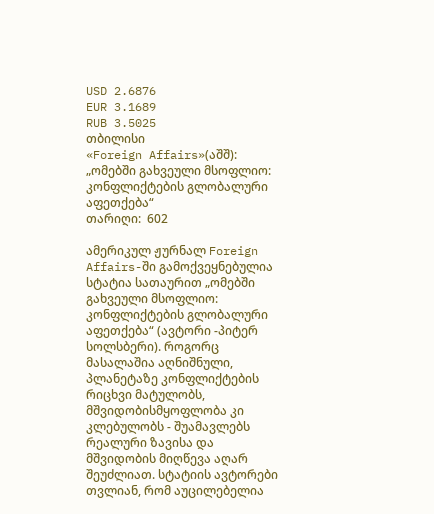USD 2.6876
EUR 3.1689
RUB 3.5025
თბილისი
«Foreign Affairs»(აშშ): „ომებში გახვეული მსოფლიო: კონფლიქტების გლობალური აფეთქება“
თარიღი:  602

ამერიკულ ჟურნალ Foreign Affairs-ში გამოქვეყნებულია სტატია სათაურით „ომებში გახვეული მსოფლიო: კონფლიქტების გლობალური აფეთქება“ (ავტორი -პიტერ სოლსბერი). როგორც მასალაშია აღნიშნული, პლანეტაზე კონფლიქტების რიცხვი მატულობს, მშვიდობისმყოფლობა კი კლებულობს - შუამავლებს რეალური ზავისა და მშვიდობის მიღწევა აღარ შეუძლიათ. სტატიის ავტორები თვლიან, რომ აუცილებელია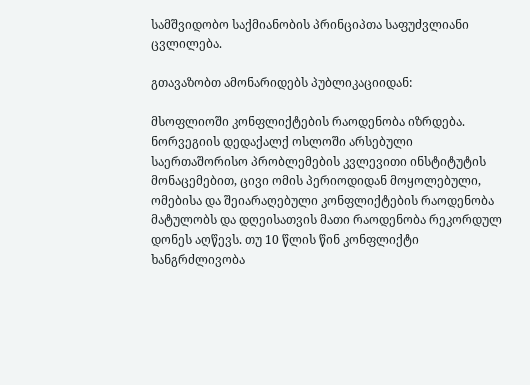სამშვიდობო საქმიანობის პრინციპთა საფუძვლიანი ცვლილება.

გთავაზობთ ამონარიდებს პუბლიკაციიდან:

მსოფლიოში კონფლიქტების რაოდენობა იზრდება. ნორვეგიის დედაქალქ ოსლოში არსებული საერთაშორისო პრობლემების კვლევითი ინსტიტუტის მონაცემებით, ცივი ომის პერიოდიდან მოყოლებული, ომებისა და შეიარაღებული კონფლიქტების რაოდენობა მატულობს და დღეისათვის მათი რაოდენობა რეკორდულ დონეს აღწევს. თუ 10 წლის წინ კონფლიქტი ხანგრძლივობა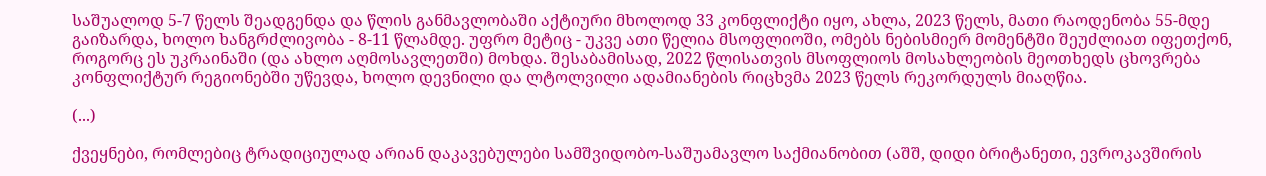საშუალოდ 5-7 წელს შეადგენდა და წლის განმავლობაში აქტიური მხოლოდ 33 კონფლიქტი იყო, ახლა, 2023 წელს, მათი რაოდენობა 55-მდე გაიზარდა, ხოლო ხანგრძლივობა - 8-11 წლამდე. უფრო მეტიც - უკვე ათი წელია მსოფლიოში, ომებს ნებისმიერ მომენტში შეუძლიათ იფეთქონ, როგორც ეს უკრაინაში (და ახლო აღმოსავლეთში) მოხდა. შესაბამისად, 2022 წლისათვის მსოფლიოს მოსახლეობის მეოთხედს ცხოვრება კონფლიქტურ რეგიონებში უწევდა, ხოლო დევნილი და ლტოლვილი ადამიანების რიცხვმა 2023 წელს რეკორდულს მიაღწია.

(...)

ქვეყნები, რომლებიც ტრადიციულად არიან დაკავებულები სამშვიდობო-საშუამავლო საქმიანობით (აშშ, დიდი ბრიტანეთი, ევროკავშირის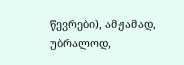წევრები), ამჟამად, უბრალოდ,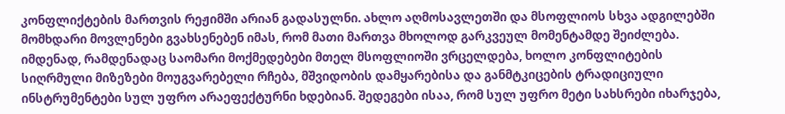კონფლიქტების მართვის რეჟიმში არიან გადასულნი. ახლო აღმოსავლეთში და მსოფლიოს სხვა ადგილებში მომხდარი მოვლენები გვახსენებენ იმას, რომ მათი მართვა მხოლოდ გარკვეულ მომენტამდე შეიძლება. იმდენად, რამდენადაც საომარი მოქმედებები მთელ მსოფლიოში ვრცელდება, ხოლო კონფლიტების სიღრმული მიზეზები მოუგვარებელი რჩება, მშვიდობის დამყარებისა და განმტკიცების ტრადიციული ინსტრუმენტები სულ უფრო არაეფექტურნი ხდებიან. შედეგები ისაა, რომ სულ უფრო მეტი სახსრები იხარჯება,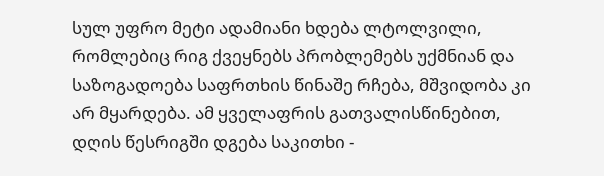სულ უფრო მეტი ადამიანი ხდება ლტოლვილი, რომლებიც რიგ ქვეყნებს პრობლემებს უქმნიან და საზოგადოება საფრთხის წინაშე რჩება, მშვიდობა კი არ მყარდება. ამ ყველაფრის გათვალისწინებით, დღის წესრიგში დგება საკითხი -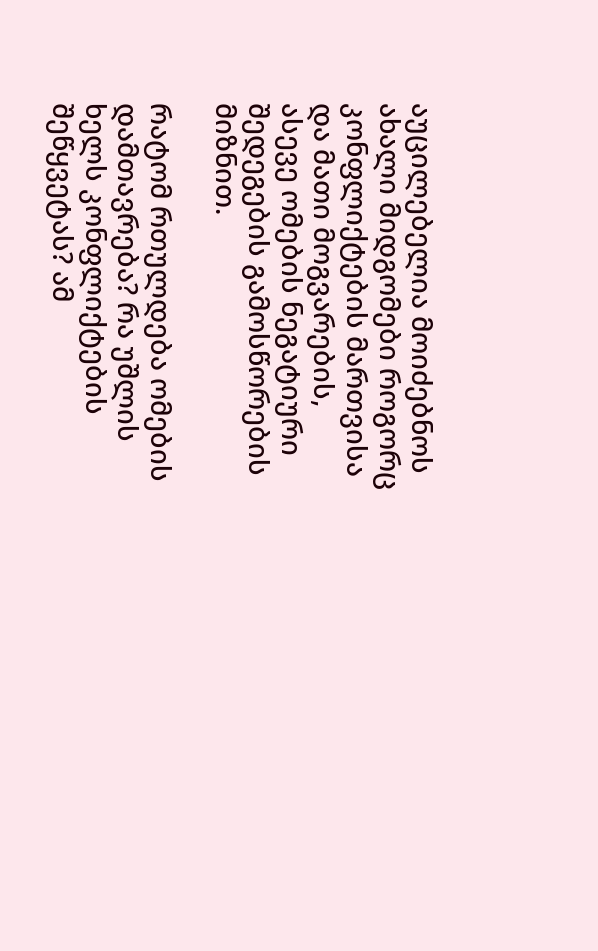აუცილებელია მოიძებნოს ახალი მიდგომები როგორც კონფლიქტების მართვისა და მათი მოგვარების, ასევე ომების ნეგატიური შედეგების გამოსწორების მიზნით.

რატომ რთულდება ომების დამთავრება? რა უშლის ხელს კონფლიქტების შეწყვეტას? ამ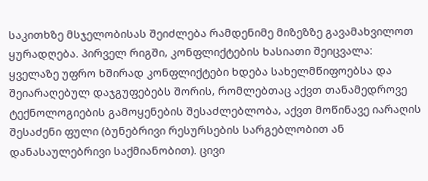საკითხზე მსჯელობისას შეიძლება რამდენიმე მიზეზზე გავამახვილოთ ყურადღება. პირველ რიგში, კონფლიქტების ხასიათი შეიცვალა: ყველაზე უფრო ხშირად კონფლიქტები ხდება სახელმწიფოებსა და შეიარაღებულ დაჯგუფებებს შორის, რომლებთაც აქვთ თანამედროვე ტექნოლოგიების გამოყენების შესაძლებლობა, აქვთ მოწინავე იარაღის შესაძენი ფული (ბუნებრივი რესურსების სარგებლობით ან დანასაულებრივი საქმიანობით). ცივი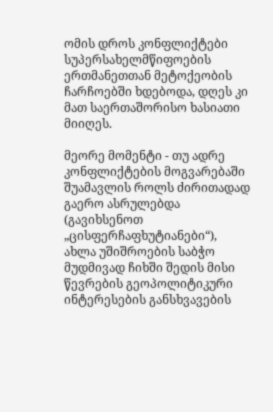ომის დროს კონფლიქტები სუპერსახელმწიფოების ერთმანეთთან მეტოქეობის ჩარჩოებში ხდებოდა, დღეს კი მათ საერთაშორისო ხასიათი მიიღეს.

მეორე მომენტი - თუ ადრე კონფლიქტების მოგვარებაში შუამავლის როლს ძირითადად გაერო ასრულებდა (გავიხსენოთ „ცისფერჩაფხუტიანები“), ახლა უშიშროების საბჭო მუდმივად ჩიხში შედის მისი წევრების გეოპოლიტიკური ინტერესების განსხვავების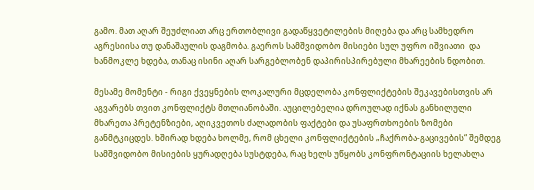გამო. მათ აღარ შეუძლიათ არც ერთობლივი გადაწყვეტილების მიღება და არც სამხედრო აგრესიისა თუ დანაშაულის დაგმობა. გაეროს სამშვიდობო მისიები სულ უფრო იშვიათი  და ხანმოკლე ხდება, თანაც ისინი აღარ სარგებლობენ დაპირისპირებული მხარეების ნდობით.

მესამე მომენტი - რიგი ქვეყნების ლოკალური მცდელობა კონფლიქტების შეკავებისთვის არ აგვარებს თვით კონფლიქტს მთლიანობაში. აუცილებელია დროულად იქნას განხილული მხარეთა პრეტენზიები, აღიკვეთოს ძალადობის ფაქტები და უსაფრთხოების ზომები განმტკიცდეს. ხშირად ხდება ხოლმე, რომ ცხელი კონფლიქტების „ჩაქრობა-გაცივების“ შემდეგ სამშვიდობო მისიების ყურადღება სუსტდება, რაც ხელს უწყობს კონფრონტაციის ხელახლა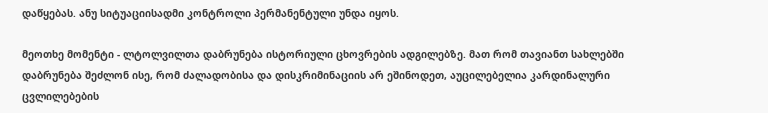დაწყებას. ანუ სიტუაციისადმი კონტროლი პერმანენტული უნდა იყოს.

მეოთხე მომენტი - ლტოლვილთა დაბრუნება ისტორიული ცხოვრების ადგილებზე. მათ რომ თავიანთ სახლებში დაბრუნება შეძლონ ისე, რომ ძალადობისა და დისკრიმინაციის არ ეშინოდეთ, აუცილებელია კარდინალური ცვლილებების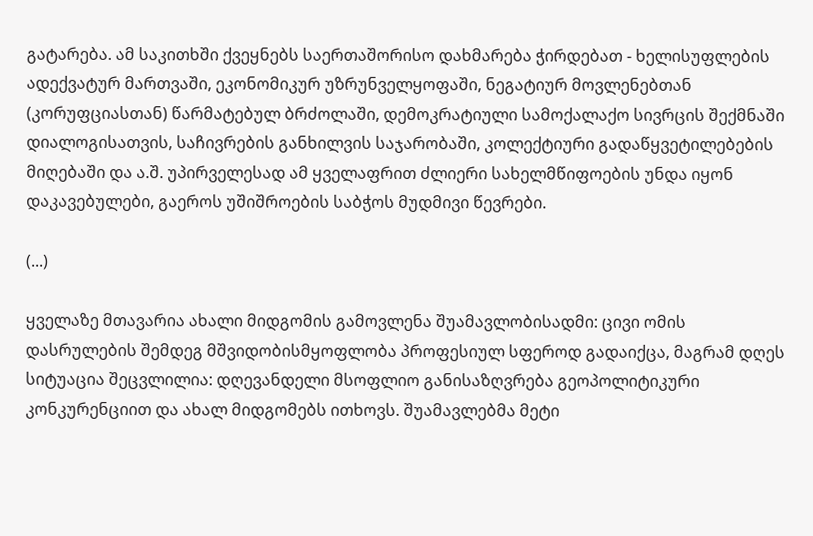გატარება. ამ საკითხში ქვეყნებს საერთაშორისო დახმარება ჭირდებათ - ხელისუფლების ადექვატურ მართვაში, ეკონომიკურ უზრუნველყოფაში, ნეგატიურ მოვლენებთან (კორუფციასთან) წარმატებულ ბრძოლაში, დემოკრატიული სამოქალაქო სივრცის შექმნაში დიალოგისათვის, საჩივრების განხილვის საჯარობაში, კოლექტიური გადაწყვეტილებების მიღებაში და ა.შ. უპირველესად ამ ყველაფრით ძლიერი სახელმწიფოების უნდა იყონ დაკავებულები, გაეროს უშიშროების საბჭოს მუდმივი წევრები.

(...)

ყველაზე მთავარია ახალი მიდგომის გამოვლენა შუამავლობისადმი: ცივი ომის დასრულების შემდეგ მშვიდობისმყოფლობა პროფესიულ სფეროდ გადაიქცა, მაგრამ დღეს სიტუაცია შეცვლილია: დღევანდელი მსოფლიო განისაზღვრება გეოპოლიტიკური კონკურენციით და ახალ მიდგომებს ითხოვს. შუამავლებმა მეტი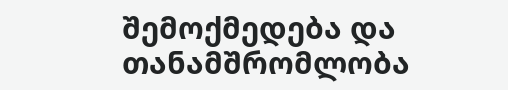შემოქმედება და თანამშრომლობა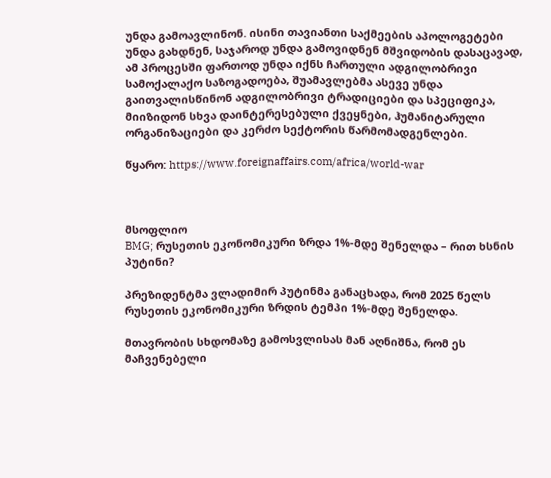უნდა გამოავლინონ. ისინი თავიანთი საქმეების აპოლოგეტები უნდა გახდნენ, საჯაროდ უნდა გამოვიდნენ მშვიდობის დასაცავად, ამ პროცესში ფართოდ უნდა იქნს ჩართული ადგილობრივი სამოქალაქო საზოგადოება, შუამავლებმა ასევე უნდა გაითვალისწინონ ადგილობრივი ტრადიციები და სპეციფიკა, მიიზიდონ სხვა დაინტერესებული ქვეყნები, ჰუმანიტარული ორგანიზაციები და კერძო სექტორის წარმომადგენლები.

წყარო: https://www.foreignaffairs.com/africa/world-war



მსოფლიო
BMG; რუსეთის ეკონომიკური ზრდა 1%-მდე შენელდა – რით ხსნის პუტინი?

პრეზიდენტმა ვლადიმირ პუტინმა განაცხადა, რომ 2025 წელს რუსეთის ეკონომიკური ზრდის ტემპი 1%-მდე შენელდა.

მთავრობის სხდომაზე გამოსვლისას მან აღნიშნა, რომ ეს მაჩვენებელი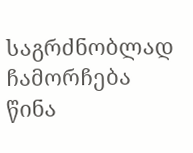საგრძნობლად ჩამორჩება წინა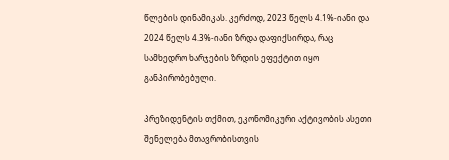წლების დინამიკას. კერძოდ, 2023 წელს 4.1%-იანი და 2024 წელს 4.3%-იანი ზრდა დაფიქსირდა, რაც სამხედრო ხარჯების ზრდის ეფექტით იყო განპირობებული.

პრეზიდენტის თქმით, ეკონომიკური აქტივობის ასეთი შენელება მთავრობისთვის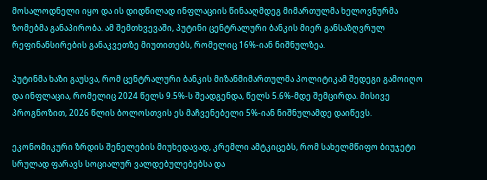მოსალოდნელი იყო და ის დიდწილად ინფლაციის წინააღმდეგ მიმართულმა ხელოვნურმა ზომებმა განაპირობა. ამ შემთხვევაში, პუტინი ცენტრალური ბანკის მიერ განსაზღვრულ რეფინანსირების განაკვეთზე მიუთითებს, რომელიც 16%-იან ნიშნულზეა.

პუტინმა ხაზი გაუსვა, რომ ცენტრალური ბანკის მიზანმიმართულმა პოლიტიკამ შედეგი გამოიღო და ინფლაცია, რომელიც 2024 წელს 9.5%-ს შეადგენდა, წელს 5.6%-მდე შემცირდა. მისივე პროგნოზით, 2026 წლის ბოლოსთვის ეს მაჩვენებელი 5%-იან ნიშნულამდე დაიწევს.

ეკონომიკური ზრდის შენელების მიუხედავად, კრემლი ამტკიცებს, რომ სახელმწიფო ბიუჯეტი სრულად ფარავს სოციალურ ვალდებულებებსა და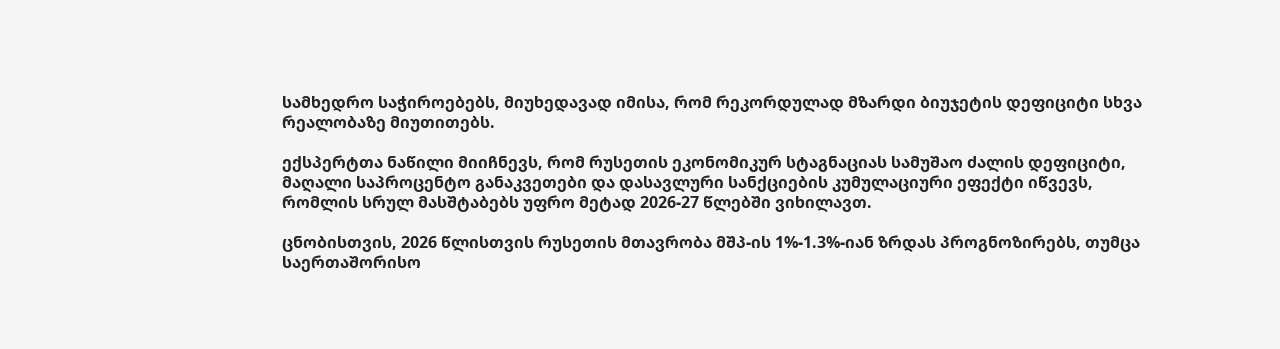სამხედრო საჭიროებებს, მიუხედავად იმისა, რომ რეკორდულად მზარდი ბიუჯეტის დეფიციტი სხვა რეალობაზე მიუთითებს.

ექსპერტთა ნაწილი მიიჩნევს, რომ რუსეთის ეკონომიკურ სტაგნაციას სამუშაო ძალის დეფიციტი, მაღალი საპროცენტო განაკვეთები და დასავლური სანქციების კუმულაციური ეფექტი იწვევს, რომლის სრულ მასშტაბებს უფრო მეტად 2026-27 წლებში ვიხილავთ.

ცნობისთვის, 2026 წლისთვის რუსეთის მთავრობა მშპ-ის 1%-1.3%-იან ზრდას პროგნოზირებს, თუმცა საერთაშორისო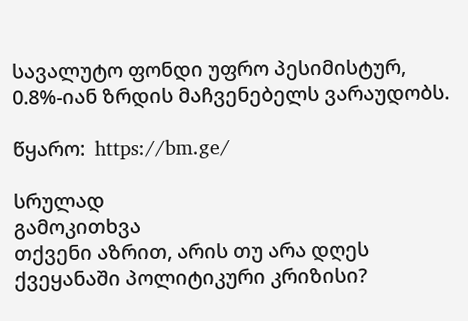სავალუტო ფონდი უფრო პესიმისტურ, 0.8%-იან ზრდის მაჩვენებელს ვარაუდობს.

წყარო:  https://bm.ge/

სრულად
გამოკითხვა
თქვენი აზრით, არის თუ არა დღეს ქვეყანაში პოლიტიკური კრიზისი?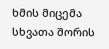ხმის მიცემა
სხვათა შორის